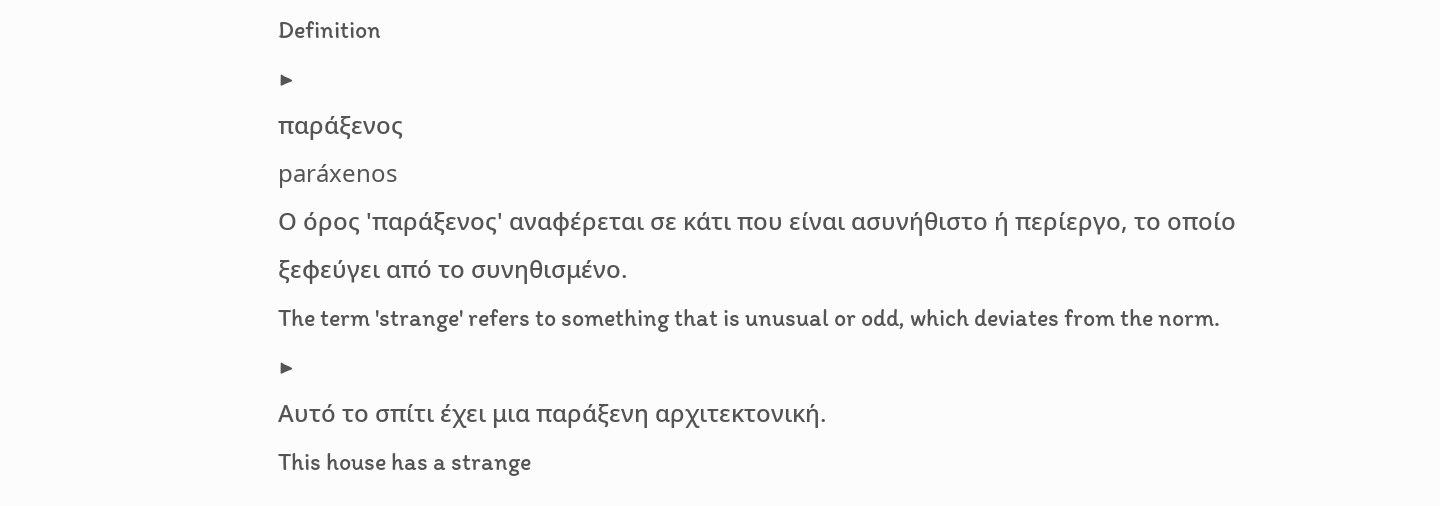Definition
▶
παράξενος
paráxenos
Ο όρος 'παράξενος' αναφέρεται σε κάτι που είναι ασυνήθιστο ή περίεργο, το οποίο ξεφεύγει από το συνηθισμένο.
The term 'strange' refers to something that is unusual or odd, which deviates from the norm.
▶
Αυτό το σπίτι έχει μια παράξενη αρχιτεκτονική.
This house has a strange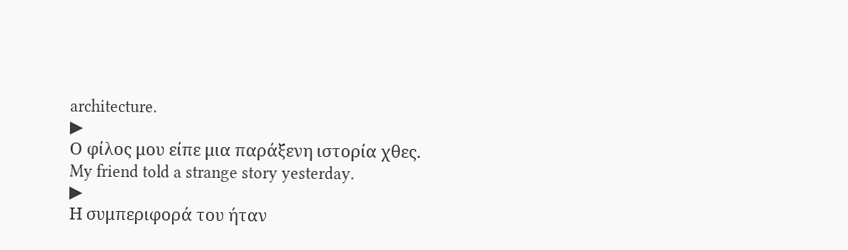architecture.
▶
Ο φίλος μου είπε μια παράξενη ιστορία χθες.
My friend told a strange story yesterday.
▶
Η συμπεριφορά του ήταν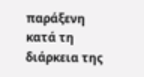παράξενη κατά τη διάρκεια της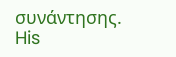συνάντησης.
His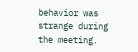behavior was strange during the meeting.